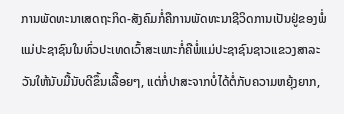ການພັດທະນາເສດຖະກິດ-ສັງຄົມກໍ່ຄືການພັດທະນາຊີວິດການເປັນຢູ່ຂອງພໍ່ແມ່ປະຊາຊົນໃນທົ່ວປະເທດເວົ້າສະເພາະກໍ່ຄືພໍ່ແມ່ປະຊາຊົນຊາວແຂວງສາລະວັນໃຫ້ນັບມື້ນັບດີຂຶ້ນເລື້ອຍໆ, ແຕ່ກໍ່ປາສະຈາກບໍ່ໄດ້ຕໍ່ກັບຄວາມຫຍຸ້ງຍາກ,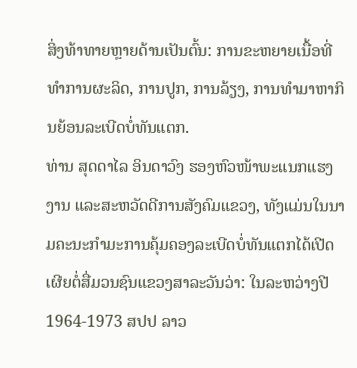ສິ່ງທ້າທາຍຫຼາຍດ້ານເປັນຕົ້ນ: ການຂະຫຍາຍເນື້ອທີ່ທຳການຜະລິດ, ການປູກ, ການລ້ຽງ, ການທຳມາຫາກິນຍ້ອນລະເບີດບໍ່ທັນແຕກ.
ທ່ານ ສຸດດາໄລ ອິນດາວົງ ຮອງຫົວໜ້າພະແນກແຮງງານ ແລະສະຫວັດດີການສັງຄົມແຂວງ, ທັງແມ່ນໃນນາມຄະນະກຳມະການຄຸ້ມຄອງລະເບີດບໍ່ທັນແຕກໄດ້ເປີດ ເຜີຍຕໍ່ສື່ມວນຊົນແຂວງສາລະວັນວ່າ: ໃນລະຫວ່າງປີ 1964-1973 ສປປ ລາວ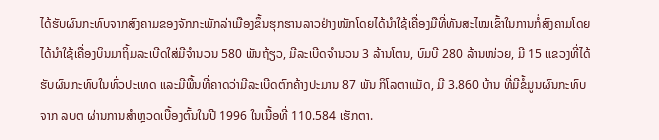ໄດ້ຮັບຜົນກະທົບຈາກສົງຄາມຂອງຈັກກະພັກລ່າເມືອງຂຶ້ນຮຸກຮານລາວຢ່າງໜັກໂດຍໄດ້ນຳໃຊ້ເຄື່ອງມືທີ່ທັນສະໄໝເຂົ້າໃນການກໍ່ສົງຄາມໂດຍໄດ້ນຳໃຊ້ເຄື່ອງບິນມາຖິ້ມລະເບີດໃສ່ມີຈຳນວນ 580 ພັນຖ້ຽວ, ມີລະເບີດຈຳນວນ 3 ລ້ານໂຕນ, ບົມບີ 280 ລ້ານໜ່ວຍ, ມີ 15 ແຂວງທີ່ໄດ້ຮັບຜົນກະທົບໃນທົ່ວປະເທດ ແລະມີພື້ນທີ່ຄາດວ່າມີລະເບີດຕົກຄ້າງປະມານ 87 ພັນ ກິໂລຕາແມັດ, ມີ 3.860 ບ້ານ ທີ່ມີຂໍ້ມູນຜົນກະທົບຈາກ ລບຕ ຜ່ານການສຳຫຼວດເບື້ອງຕົ້ນໃນປີ 1996 ໃນເນື້ອທີ່ 110.584 ເຮັກຕາ.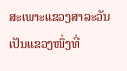ສະເພາະແຂວງສາລະວັນເປັນແຂວງໜຶ່ງທີ່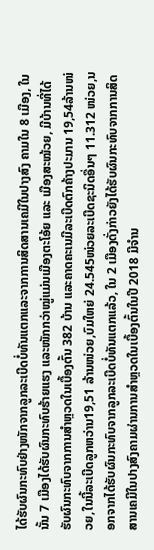ໄດ້ຮັບຜົນກະທົບຢ່າງໜັກຈາກລູກລະເບີດບໍ່ທັນແຕກແລະຈາກການສິດສານເຄມີໃນປາງສົງ ຄາມໃນ 8 ເມືອງ, ໃນນັ້ນ 7 ເມືອງໄດ້ຮັບຜົນກະທົບຮ້າຍແຮງ ແລະໜັກກວ່າໝູ່ແມ່ນເມືອງຕະໂອ້ຍ ແລະ ເມືອງສະໝ້ວຍ, ມີບ້ານທີ່ໄດ້ຮັບຜົນກະທົບຈາກການສຳຫຼວດໃນເບື້ອງຕົ້ນ 382 ບ້ານ ແລະຄາດຄະເນມີລະເບີດຕົກຄ້າງປະມານ 19,54ລ້ານໜ່ວຍ,ໃນນີ້ລະເບີດລູກຫວ່ານ19,51 ລ້ານໜ່ວຍ,ບົມໃຫຍ່ 24.545ໜ່ວຍລະເບີດຊະນິດອື່ນໆ 11.312 ໜ່ວຍ,ນອກຈາກໄດ້ຮັບຜົນກະທົບຈາກລູກລະເບີດບໍ່ທັນແຕກແລ້ວ, ໃນ 2 ເມືອງດັ່ງກ່າວຍັງໄດ້ຮັບຜົນກະທົບຈາກການສິດສານເຄມີໃນປາງສົງຄາມຜ່ານການສຳຫຼວດໃນເບື້ອງຕົ້ນໃນປີ 2018 ມີຈຳນ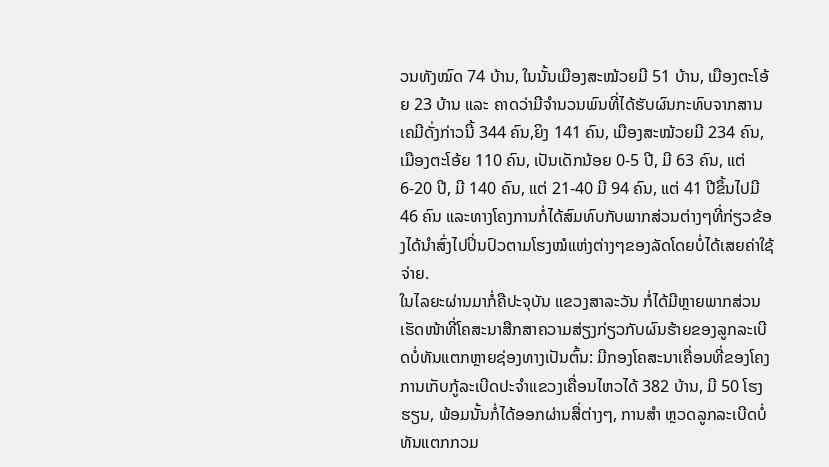ວນທັງໝົດ 74 ບ້ານ, ໃນນັ້ນເມືອງສະໝ້ວຍມີ 51 ບ້ານ, ເມືອງຕະໂອ້ຍ 23 ບ້ານ ແລະ ຄາດວ່າມີຈຳນວນພົນທີ່ໄດ້ຮັບຜົນກະທົບຈາກສານເຄມີດັ່ງກ່າວນີ້ 344 ຄົນ,ຍິງ 141 ຄົນ, ເມືອງສະໝ້ວຍມີ 234 ຄົນ, ເມືອງຕະໂອ້ຍ 110 ຄົນ, ເປັນເດັກນ້ອຍ 0-5 ປີ, ມີ 63 ຄົນ, ແຕ່ 6-20 ປີ, ມີ 140 ຄົນ, ແຕ່ 21-40 ມີ 94 ຄົນ, ແຕ່ 41 ປີຂຶ້ນໄປມີ 46 ຄົນ ແລະທາງໂຄງການກໍ່ໄດ້ສົມທົບກັບພາກສ່ວນຕ່າງໆທີ່ກ່ຽວຂ້ອງໄດ້ນຳສົ່ງໄປປິ່ນປົວຕາມໂຮງໝໍແຫ່ງຕ່າງໆຂອງລັດໂດຍບໍ່ໄດ້ເສຍຄ່າໃຊ້ຈ່າຍ.
ໃນໄລຍະຜ່ານມາກໍ່ຄືປະຈຸບັນ ແຂວງສາລະວັນ ກໍ່ໄດ້ມີຫຼາຍພາກສ່ວນເຮັດໜ້າທີ່ໂຄສະນາສືກສາຄວາມສ່ຽງກ່ຽວກັບຜົນຮ້າຍຂອງລູກລະເບີດບໍ່ທັນແຕກຫຼາຍຊ່ອງທາງເປັນຕົ້ນ: ມີກອງໂຄສະນາເຄື່ອນທີ່ຂອງໂຄງການເກັບກູ້ລະເບີດປະຈຳແຂວງເຄື່ອນໄຫວໄດ້ 382 ບ້ານ, ມີ 50 ໂຮງຮຽນ, ພ້ອມນັ້ນກໍ່ໄດ້ອອກຜ່ານສື່ຕ່າງໆ, ການສຳ ຫຼວດລູກລະເບີດບໍ່ທັນແຕກກວມ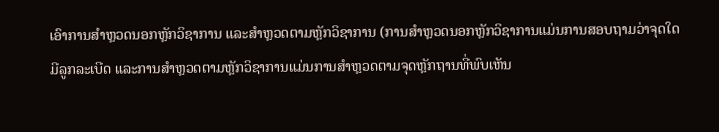ເອົາການສຳຫຼວດນອກຫຼັກວິຊາການ ແລະສຳຫຼວດຕາມຫຼັກວິຊາການ (ການສຳຫຼວດນອກຫຼັກວິຊາການແມ່ນການສອບຖາມວ່າຈຸດໃດມີລູກລະເບີດ ແລະການສຳຫຼວດຕາມຫຼັກວິຊາການແມ່ນການສຳຫຼວດຕາມຈຸດຫຼັກຖານທີ່ພົບເຫັນ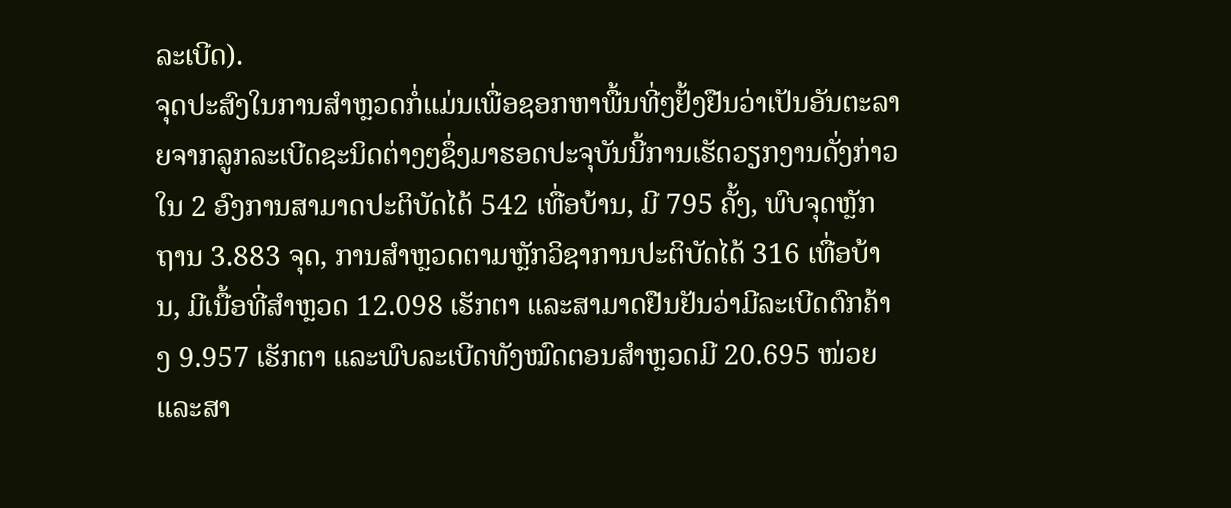ລະເບີດ).
ຈຸດປະສົງໃນການສຳຫຼວດກໍ່ແມ່ນເພື່ອຊອກຫາພື້ນທີ່ໆຢັ້ງຢືນວ່າເປັນອັນຕະລາຍຈາກລູກລະເບີດຊະນິດຕ່າງໆຊຶ່ງມາຮອດປະຈຸບັນນີ້ການເຮັດວຽກງານດັ່ງກ່າວໃນ 2 ອົງການສາມາດປະຕິບັດໄດ້ 542 ເທື່ອບ້ານ, ມີ 795 ຄັ້ງ, ພົບຈຸດຫຼັກຖານ 3.883 ຈຸດ, ການສຳຫຼວດຕາມຫຼັກວິຊາການປະຕິບັດໄດ້ 316 ເທື່ອບ້ານ, ມີເນື້ອທີ່ສຳຫຼວດ 12.098 ເຮັກຕາ ແລະສາມາດຢືນຢັນວ່າມີລະເບີດຕົກຄ້າງ 9.957 ເຮັກຕາ ແລະພົບລະເບີດທັງໝົດຕອນສຳຫຼວດມີ 20.695 ໜ່ວຍ ແລະສາ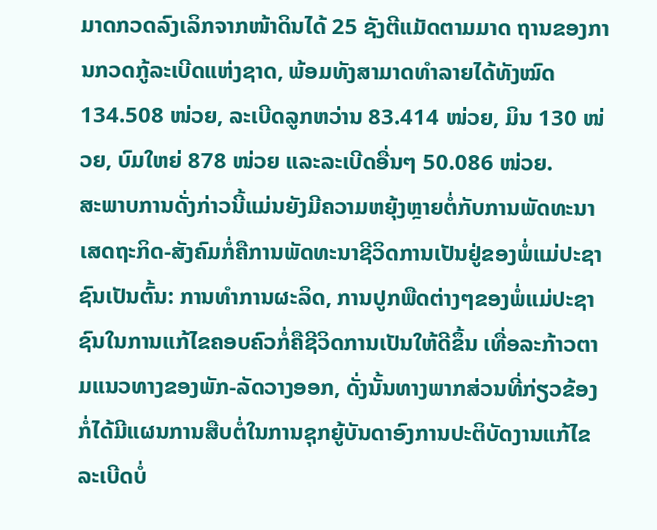ມາດກວດລົງເລິກຈາກໜ້າດິນໄດ້ 25 ຊັງຕີແມັດຕາມມາດ ຖານຂອງການກວດກູ້ລະເບີດແຫ່ງຊາດ, ພ້ອມທັງສາມາດທຳລາຍໄດ້ທັງໝົດ 134.508 ໜ່ວຍ, ລະເບີດລູກຫວ່ານ 83.414 ໜ່ວຍ, ມິນ 130 ໜ່ວຍ, ບົມໃຫຍ່ 878 ໜ່ວຍ ແລະລະເບີດອື່ນໆ 50.086 ໜ່ວຍ.
ສະພາບການດັ່ງກ່າວນີ້ແມ່ນຍັງມີຄວາມຫຍຸ້ງຫຼາຍຕໍ່ກັບການພັດທະນາເສດຖະກິດ-ສັງຄົມກໍ່ຄືການພັດທະນາຊີວິດການເປັນຢູ່ຂອງພໍ່ແມ່ປະຊາຊົນເປັນຕົ້ນ: ການທຳການຜະລິດ, ການປູກພືດຕ່າງໆຂອງພໍ່ແມ່ປະຊາຊົນໃນການແກ້ໄຂຄອບຄົວກໍ່ຄືຊີວິດການເປັນໃຫ້ດີຂຶ້ນ ເທື່ອລະກ້າວຕາມແນວທາງຂອງພັກ-ລັດວາງອອກ, ດັ່ງນັ້ນທາງພາກສ່ວນທີ່ກ່ຽວຂ້ອງກໍ່ໄດ້ມີແຜນການສືບຕໍ່ໃນການຊຸກຍູ້ບັນດາອົງການປະຕິບັດງານແກ້ໄຂລະເບີດບໍ່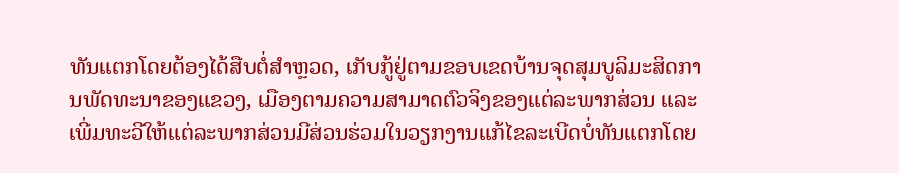ທັນແຕກໂດຍຕ້ອງໄດ້ສືບຕໍ່ສຳຫຼວດ, ເກັບກູ້ຢູ່ຕາມຂອບເຂດບ້ານຈຸດສຸມບູລິມະສິດການພັດທະນາຂອງແຂວງ, ເມືອງຕາມຄວາມສາມາດຕົວຈິງຂອງແຕ່ລະພາກສ່ວນ ແລະເພີ່ມທະວີໃຫ້ແຕ່ລະພາກສ່ວນມີສ່ວນຮ່ວມໃນວຽກງານແກ້ໄຂລະເບີດບໍ່ທັນແຕກໂດຍ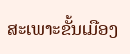ສະເພາະຂັ້ນເມືອງ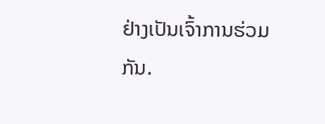ຢ່າງເປັນເຈົ້າການຮ່ວມກັນ.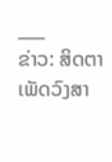___
ຂ່າວ: ສິດຕາ ເພັດວົງສາ